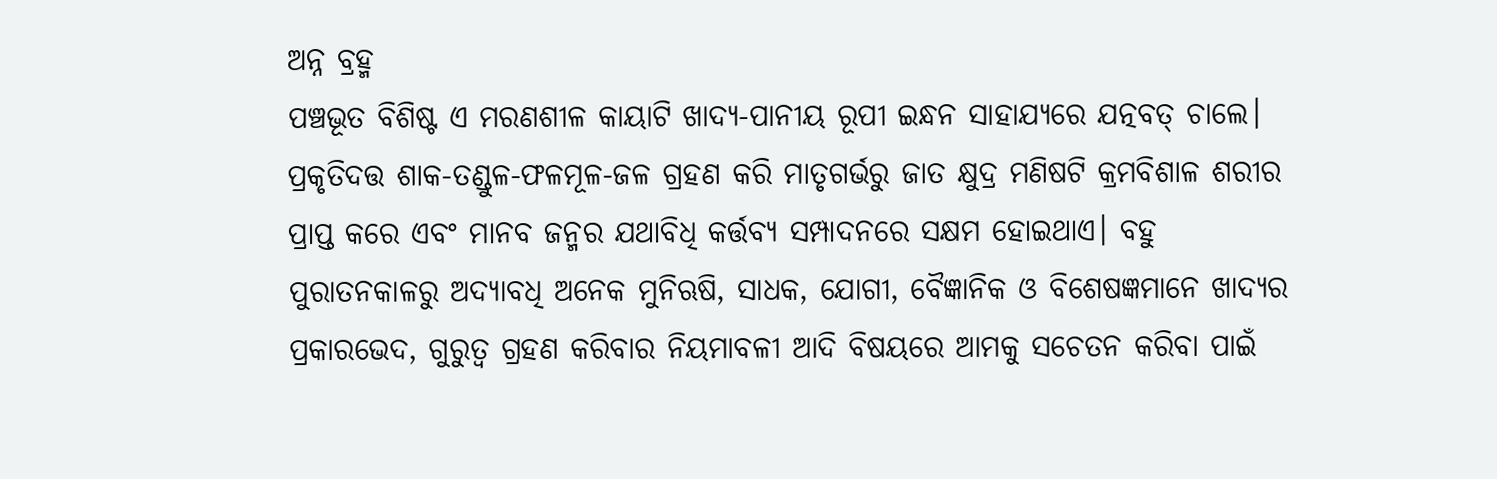ଅନ୍ନ ବ୍ରହ୍ମ
ପଞ୍ଚଭୂତ ବିଶିଷ୍ଟ ଏ ମରଣଶୀଳ କାୟାଟି ଖାଦ୍ୟ-ପାନୀୟ ରୂପୀ ଇନ୍ଧନ ସାହାଯ୍ୟରେ ଯତ୍ନବତ୍ ଚାଲେ। ପ୍ରକୃତିଦତ୍ତ ଶାକ-ତଣ୍ଡୁଳ-ଫଳମୂଳ-ଜଳ ଗ୍ରହଣ କରି ମାତୃଗର୍ଭରୁ ଜାତ କ୍ଷୁଦ୍ର ମଣିଷଟି କ୍ରମବିଶାଳ ଶରୀର ପ୍ରାପ୍ତ କରେ ଏବଂ ମାନବ ଜନ୍ମର ଯଥାବିଧି କର୍ତ୍ତବ୍ୟ ସମ୍ପାଦନରେ ସକ୍ଷମ ହୋଇଥାଏ। ବହୁ ପୁରାତନକାଳରୁ ଅଦ୍ୟାବଧି ଅନେକ ମୁନିଋଷି, ସାଧକ, ଯୋଗୀ, ବୈଜ୍ଞାନିକ ଓ ବିଶେଷଜ୍ଞମାନେ ଖାଦ୍ୟର ପ୍ରକାରଭେଦ, ଗୁରୁତ୍ୱ ଗ୍ରହଣ କରିବାର ନିୟମାବଳୀ ଆଦି ବିଷୟରେ ଆମକୁ ସଚେତନ କରିବା ପାଇଁ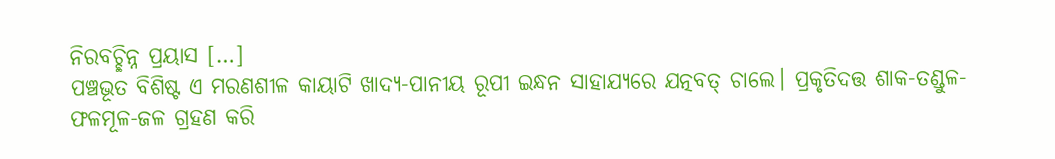ନିରବଚ୍ଛିନ୍ନ ପ୍ରୟାସ […]
ପଞ୍ଚଭୂତ ବିଶିଷ୍ଟ ଏ ମରଣଶୀଳ କାୟାଟି ଖାଦ୍ୟ-ପାନୀୟ ରୂପୀ ଇନ୍ଧନ ସାହାଯ୍ୟରେ ଯତ୍ନବତ୍ ଚାଲେ। ପ୍ରକୃତିଦତ୍ତ ଶାକ-ତଣ୍ଡୁଳ-ଫଳମୂଳ-ଜଳ ଗ୍ରହଣ କରି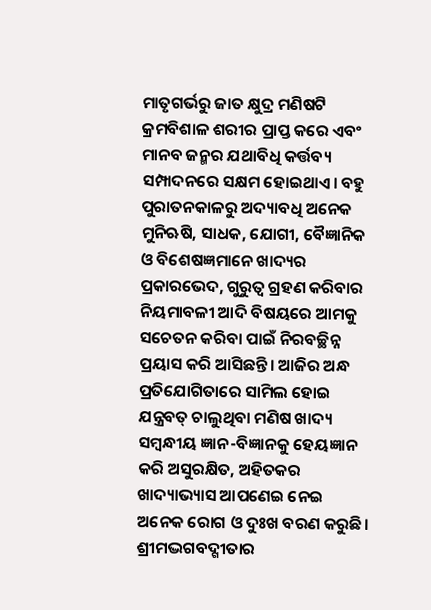ମାତୃଗର୍ଭରୁ ଜାତ କ୍ଷୁଦ୍ର ମଣିଷଟି କ୍ରମବିଶାଳ ଶରୀର ପ୍ରାପ୍ତ କରେ ଏବଂ ମାନବ ଜନ୍ମର ଯଥାବିଧି କର୍ତ୍ତବ୍ୟ ସମ୍ପାଦନରେ ସକ୍ଷମ ହୋଇଥାଏ। ବହୁ ପୁରାତନକାଳରୁ ଅଦ୍ୟାବଧି ଅନେକ ମୁନିଋଷି, ସାଧକ, ଯୋଗୀ, ବୈଜ୍ଞାନିକ ଓ ବିଶେଷଜ୍ଞମାନେ ଖାଦ୍ୟର ପ୍ରକାରଭେଦ, ଗୁରୁତ୍ୱ ଗ୍ରହଣ କରିବାର ନିୟମାବଳୀ ଆଦି ବିଷୟରେ ଆମକୁ ସଚେତନ କରିବା ପାଇଁ ନିରବଚ୍ଛିନ୍ନ ପ୍ରୟାସ କରି ଆସିଛନ୍ତି। ଆଜିର ଅନ୍ଧ ପ୍ରତିଯୋଗିତାରେ ସାମିଲ ହୋଇ ଯନ୍ତ୍ରବତ୍ ଚାଲୁଥିବା ମଣିଷ ଖାଦ୍ୟ ସମ୍ବନ୍ଧୀୟ ଜ୍ଞାନ-ବିଜ୍ଞାନକୁ ହେୟଜ୍ଞାନ କରି ଅସୁରକ୍ଷିତ, ଅହିତକର ଖାଦ୍ୟାଭ୍ୟାସ ଆପଣେଇ ନେଇ ଅନେକ ରୋଗ ଓ ଦୁଃଖ ବରଣ କରୁଛି।
ଶ୍ରୀମଦ୍ଭଗବଦ୍ଗୀତାର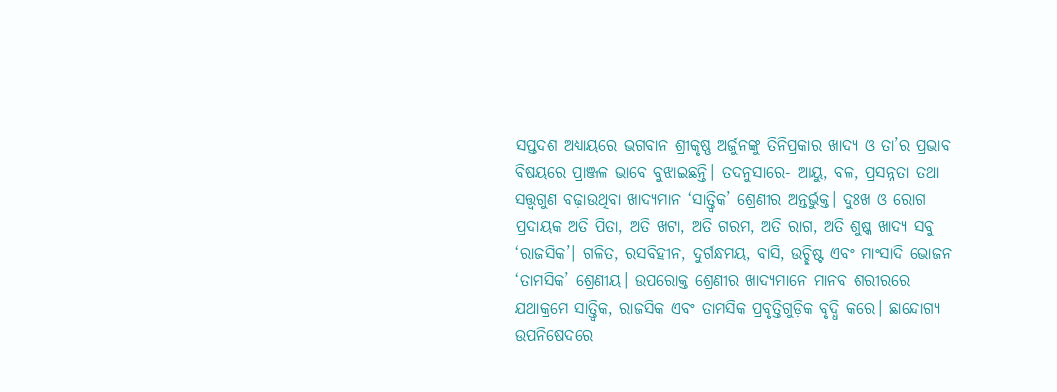ସପ୍ତଦଶ ଅଧ୍ୟାୟରେ ଭଗବାନ ଶ୍ରୀକୃଷ୍ଣ ଅର୍ଜୁନଙ୍କୁ ତିନିପ୍ରକାର ଖାଦ୍ୟ ଓ ତା’ର ପ୍ରଭାବ ବିଷୟରେ ପ୍ରାଞ୍ଜଳ ଭାବେ ବୁଝାଇଛନ୍ତି। ତଦନୁସାରେ- ଆୟୁ, ବଳ, ପ୍ରସନ୍ନତା ତଥା ସତ୍ତ୍ୱଗୁଣ ବଢ଼ାଉଥିବା ଖାଦ୍ୟମାନ ‘ସାତ୍ତ୍ୱିକ’ ଶ୍ରେଣୀର ଅନ୍ତର୍ଭୁକ୍ତ। ଦୁଃଖ ଓ ରୋଗ ପ୍ରଦାୟକ ଅତି ପିତା, ଅତି ଖଟା, ଅତି ଗରମ, ଅତି ରାଗ, ଅତି ଶୁଷ୍କ ଖାଦ୍ୟ ସବୁ ‘ରାଜସିକ’। ଗଳିତ, ରସବିହୀନ, ଦୁର୍ଗନ୍ଧମୟ, ବାସି, ଉଚ୍ଛିଷ୍ଟ ଏବଂ ମାଂସାଦି ଭୋଜନ ‘ତାମସିକ’ ଶ୍ରେଣୀୟ। ଉପରୋକ୍ତ ଶ୍ରେଣୀର ଖାଦ୍ୟମାନେ ମାନବ ଶରୀରରେ ଯଥାକ୍ରମେ ସାତ୍ତ୍ୱିକ, ରାଜସିକ ଏବଂ ତାମସିକ ପ୍ରବୃତ୍ତିଗୁଡ଼ିକ ବୃଦ୍ଧି କରେ। ଛାନ୍ଦୋଗ୍ୟ ଉପନିଷେଦରେ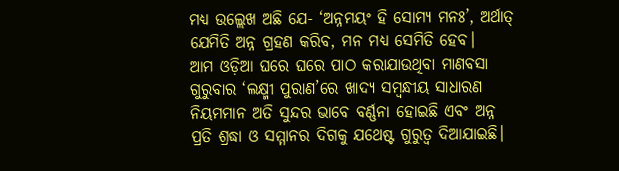ମଧ୍ୟ ଉଲ୍ଲେଖ ଅଛି ଯେ- ‘ଅନ୍ନମୟଂ ହି ସୋମ୍ୟ ମନଃ’, ଅର୍ଥାତ୍ ଯେମିତି ଅନ୍ନ ଗ୍ରହଣ କରିବ, ମନ ମଧ୍ୟ ସେମିତି ହେବ।
ଆମ ଓଡ଼ିଆ ଘରେ ଘରେ ପାଠ କରାଯାଉଥିବା ମାଣବସା ଗୁରୁବାର ‘ଲକ୍ଷ୍ମୀ ପୁରାଣ’ରେ ଖାଦ୍ୟ ସମ୍ବନ୍ଧୀୟ ସାଧାରଣ ନିୟମମାନ ଅତି ସୁନ୍ଦର ଭାବେ ବର୍ଣ୍ଣନା ହୋଇଛି ଏବଂ ଅନ୍ନ ପ୍ରତି ଶ୍ରଦ୍ଧା ଓ ସମ୍ମାନର ଦିଗକୁ ଯଥେଷ୍ଟ ଗୁରୁତ୍ୱ ଦିଆଯାଇଛି।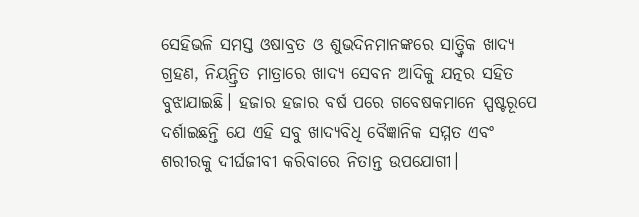ସେହିଭଳି ସମସ୍ତ ଓଷାବ୍ରତ ଓ ଶୁଭଦିନମାନଙ୍କରେ ସାତ୍ତ୍ୱିକ ଖାଦ୍ୟ ଗ୍ରହଣ, ନିୟନ୍ତ୍ରିତ ମାତ୍ରାରେ ଖାଦ୍ୟ ସେବନ ଆଦିକୁ ଯତ୍ନର ସହିତ ବୁଝାଯାଇଛି। ହଜାର ହଜାର ବର୍ଷ ପରେ ଗବେଷକମାନେ ସ୍ପଷ୍ଟରୂପେ ଦର୍ଶାଇଛନ୍ତି ଯେ ଏହି ସବୁ ଖାଦ୍ୟବିଧି ବୈଜ୍ଞାନିକ ସମ୍ମତ ଏବଂ ଶରୀରକୁ ଦୀର୍ଘଜୀବୀ କରିବାରେ ନିତାନ୍ତ ଉପଯୋଗୀ।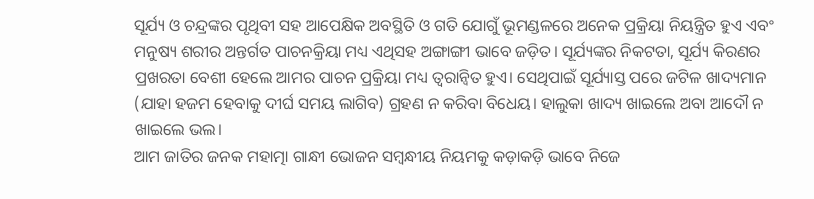ସୂର୍ଯ୍ୟ ଓ ଚନ୍ଦ୍ରଙ୍କର ପୃଥିବୀ ସହ ଆପେକ୍ଷିକ ଅବସ୍ଥିତି ଓ ଗତି ଯୋଗୁଁ ଭୂମଣ୍ଡଳରେ ଅନେକ ପ୍ରକ୍ରିୟା ନିୟନ୍ତ୍ରିତ ହୁଏ ଏବଂ ମନୁଷ୍ୟ ଶରୀର ଅନ୍ତର୍ଗତ ପାଚନକ୍ରିୟା ମଧ୍ୟ ଏଥିସହ ଅଙ୍ଗାଙ୍ଗୀ ଭାବେ ଜଡ଼ିତ। ସୂର୍ଯ୍ୟଙ୍କର ନିକଟତା, ସୂର୍ଯ୍ୟ କିରଣର ପ୍ରଖରତା ବେଶୀ ହେଲେ ଆମର ପାଚନ ପ୍ରକ୍ରିୟା ମଧ୍ୟ ତ୍ୱରାନ୍ୱିତ ହୁଏ। ସେଥିପାଇଁ ସୂର୍ଯ୍ୟାସ୍ତ ପରେ ଜଟିଳ ଖାଦ୍ୟମାନ (ଯାହା ହଜମ ହେବାକୁ ଦୀର୍ଘ ସମୟ ଲାଗିବ) ଗ୍ରହଣ ନ କରିବା ବିଧେୟ। ହାଲୁକା ଖାଦ୍ୟ ଖାଇଲେ ଅବା ଆଦୌ ନ ଖାଇଲେ ଭଲ।
ଆମ ଜାତିର ଜନକ ମହାତ୍ମା ଗାନ୍ଧୀ ଭୋଜନ ସମ୍ବନ୍ଧୀୟ ନିୟମକୁ କଡ଼ାକଡ଼ି ଭାବେ ନିଜେ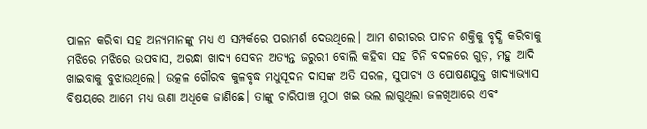ପାଳନ କରିବା ସହ ଅନ୍ୟମାନଙ୍କୁ ମଧ୍ୟ ଏ ସମ୍ପର୍କରେ ପରାମର୍ଶ ଦେଉଥିଲେ। ଆମ ଶରୀରର ପାଚନ ଶକ୍ତିକୁ ବୃଦ୍ଧି କରିବାକୁ ମଝିରେ ମଝିରେ ଉପବାସ, ଅରନ୍ଧା ଖାଦ୍ୟ ସେବନ ଅତ୍ୟନ୍ତ ଜରୁରୀ ବୋଲି କହିବା ସହ ଚିନି ବଦଳରେ ଗୁଡ଼, ମହୁ ଆଦି ଖାଇବାକୁ ବୁଝାଉଥିଲେ। ଉତ୍କଳ ଗୌରବ କୁଳବୃଦ୍ଧ ମଧୁସୂଦନ ଦାସଙ୍କ ଅତି ସରଳ, ସୁପାଚ୍ୟ ଓ ପୋଷଣଯୁକ୍ତ ଖାଦ୍ୟାଭ୍ୟାସ ବିଷୟରେ ଆମେ ମଧ୍ୟ ଊଣା ଅଧିକେ ଜାଣିଛେ। ତାଙ୍କୁ ଚାରିପାଞ୍ଚ ମୁଠା ଖଇ ଭଲ ଲାଗୁଥିଲା ଜଳଖିଆରେ ଏବଂ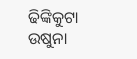ଢିଙ୍କିକୁଟା ଉଷୁନା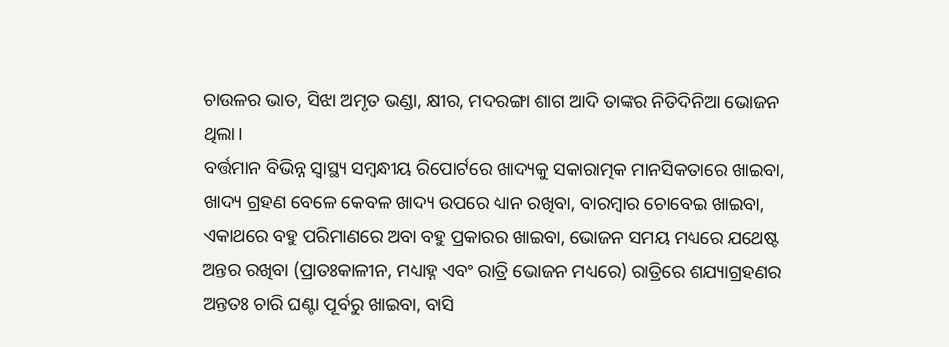ଚାଉଳର ଭାତ, ସିଝା ଅମୃତ ଭଣ୍ଡା, କ୍ଷୀର, ମଦରଙ୍ଗା ଶାଗ ଆଦି ତାଙ୍କର ନିତିଦିନିଆ ଭୋଜନ ଥିଲା।
ବର୍ତ୍ତମାନ ବିଭିନ୍ନ ସ୍ୱାସ୍ଥ୍ୟ ସମ୍ବନ୍ଧୀୟ ରିପୋର୍ଟରେ ଖାଦ୍ୟକୁ ସକାରାତ୍ମକ ମାନସିକତାରେ ଖାଇବା, ଖାଦ୍ୟ ଗ୍ରହଣ ବେଳେ କେବଳ ଖାଦ୍ୟ ଉପରେ ଧ୍ୟାନ ରଖିବା, ବାରମ୍ବାର ଚୋବେଇ ଖାଇବା, ଏକାଥରେ ବହୁ ପରିମାଣରେ ଅବା ବହୁ ପ୍ରକାରର ଖାଇବା, ଭୋଜନ ସମୟ ମଧ୍ୟରେ ଯଥେଷ୍ଟ ଅନ୍ତର ରଖିବା (ପ୍ରାତଃକାଳୀନ, ମଧ୍ୟାହ୍ନ ଏବଂ ରାତ୍ରି ଭୋଜନ ମଧ୍ୟରେ) ରାତ୍ରିରେ ଶଯ୍ୟାଗ୍ରହଣର ଅନ୍ତତଃ ଚାରି ଘଣ୍ଟା ପୂର୍ବରୁ ଖାଇବା, ବାସି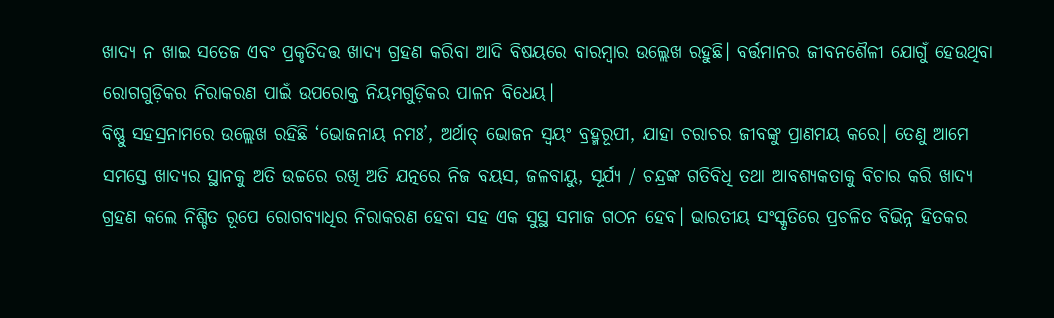ଖାଦ୍ୟ ନ ଖାଇ ସତେଜ ଏବଂ ପ୍ରକୃତିଦତ୍ତ ଖାଦ୍ୟ ଗ୍ରହଣ କରିବା ଆଦି ବିଷୟରେ ବାରମ୍ବାର ଉଲ୍ଲେଖ ରହୁଛି। ବର୍ତ୍ତମାନର ଜୀବନଶୈଳୀ ଯୋଗୁଁ ହେଉଥିବା ରୋଗଗୁଡ଼ିକର ନିରାକରଣ ପାଇଁ ଉପରୋକ୍ତ ନିୟମଗୁଡ଼ିକର ପାଳନ ବିଧେୟ।
ବିଷ୍ଣୁ ସହସ୍ରନାମରେ ଉଲ୍ଲେଖ ରହିଛି ‘ଭୋଜନାୟ ନମଃ’, ଅର୍ଥାତ୍ ଭୋଜନ ସ୍ୱୟଂ ବ୍ରହ୍ମରୂପୀ, ଯାହା ଚରାଚର ଜୀବଙ୍କୁ ପ୍ରାଣମୟ କରେ। ତେଣୁ ଆମେ ସମସ୍ତେ ଖାଦ୍ୟର ସ୍ଥାନକୁ ଅତି ଉଚ୍ଚରେ ରଖି ଅତି ଯତ୍ନରେ ନିଜ ବୟସ, ଜଳବାୟୁ, ସୂର୍ଯ୍ୟ / ଚନ୍ଦ୍ରଙ୍କ ଗତିବିଧି ତଥା ଆବଶ୍ୟକତାକୁ ବିଚାର କରି ଖାଦ୍ୟ ଗ୍ରହଣ କଲେ ନିଶ୍ଚିତ ରୂପେ ରୋଗବ୍ୟାଧିର ନିରାକରଣ ହେବା ସହ ଏକ ସୁସ୍ଥ ସମାଜ ଗଠନ ହେବ। ଭାରତୀୟ ସଂସ୍କୃତିରେ ପ୍ରଚଳିତ ବିଭିନ୍ନ ହିତକର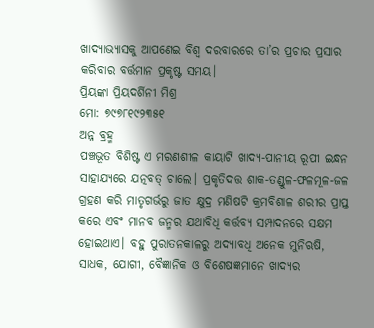ଖାଦ୍ୟାଭ୍ୟାସକୁ ଆପଣେଇ ବିଶ୍ୱ ଦରବାରରେ ତା’ର ପ୍ରଚାର ପ୍ରସାର କରିବାର ବର୍ତ୍ତମାନ ପ୍ରକୃଷ୍ଟ ସମୟ।
ପ୍ରିୟଙ୍କା ପ୍ରିୟଦର୍ଶିନୀ ମିଶ୍ର
ମୋ: ୭୯୭୮୧୯୨୩୫୧
ଅନ୍ନ ବ୍ରହ୍ମ
ପଞ୍ଚଭୂତ ବିଶିଷ୍ଟ ଏ ମରଣଶୀଳ କାୟାଟି ଖାଦ୍ୟ-ପାନୀୟ ରୂପୀ ଇନ୍ଧନ ସାହାଯ୍ୟରେ ଯତ୍ନବତ୍ ଚାଲେ। ପ୍ରକୃତିଦତ୍ତ ଶାକ-ତଣ୍ଡୁଳ-ଫଳମୂଳ-ଜଳ ଗ୍ରହଣ କରି ମାତୃଗର୍ଭରୁ ଜାତ କ୍ଷୁଦ୍ର ମଣିଷଟି କ୍ରମବିଶାଳ ଶରୀର ପ୍ରାପ୍ତ କରେ ଏବଂ ମାନବ ଜନ୍ମର ଯଥାବିଧି କର୍ତ୍ତବ୍ୟ ସମ୍ପାଦନରେ ସକ୍ଷମ ହୋଇଥାଏ। ବହୁ ପୁରାତନକାଳରୁ ଅଦ୍ୟାବଧି ଅନେକ ମୁନିଋଷି, ସାଧକ, ଯୋଗୀ, ବୈଜ୍ଞାନିକ ଓ ବିଶେଷଜ୍ଞମାନେ ଖାଦ୍ୟର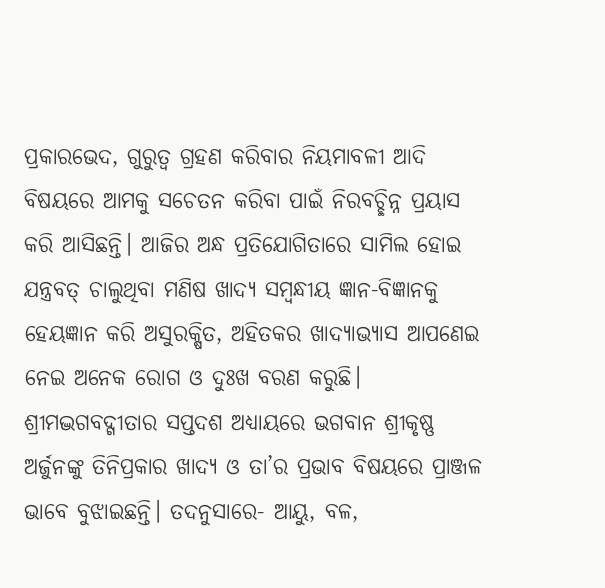ପ୍ରକାରଭେଦ, ଗୁରୁତ୍ୱ ଗ୍ରହଣ କରିବାର ନିୟମାବଳୀ ଆଦି ବିଷୟରେ ଆମକୁ ସଚେତନ କରିବା ପାଇଁ ନିରବଚ୍ଛିନ୍ନ ପ୍ରୟାସ କରି ଆସିଛନ୍ତି। ଆଜିର ଅନ୍ଧ ପ୍ରତିଯୋଗିତାରେ ସାମିଲ ହୋଇ ଯନ୍ତ୍ରବତ୍ ଚାଲୁଥିବା ମଣିଷ ଖାଦ୍ୟ ସମ୍ବନ୍ଧୀୟ ଜ୍ଞାନ-ବିଜ୍ଞାନକୁ ହେୟଜ୍ଞାନ କରି ଅସୁରକ୍ଷିତ, ଅହିତକର ଖାଦ୍ୟାଭ୍ୟାସ ଆପଣେଇ ନେଇ ଅନେକ ରୋଗ ଓ ଦୁଃଖ ବରଣ କରୁଛି।
ଶ୍ରୀମଦ୍ଭଗବଦ୍ଗୀତାର ସପ୍ତଦଶ ଅଧ୍ୟାୟରେ ଭଗବାନ ଶ୍ରୀକୃଷ୍ଣ ଅର୍ଜୁନଙ୍କୁ ତିନିପ୍ରକାର ଖାଦ୍ୟ ଓ ତା’ର ପ୍ରଭାବ ବିଷୟରେ ପ୍ରାଞ୍ଜଳ ଭାବେ ବୁଝାଇଛନ୍ତି। ତଦନୁସାରେ- ଆୟୁ, ବଳ,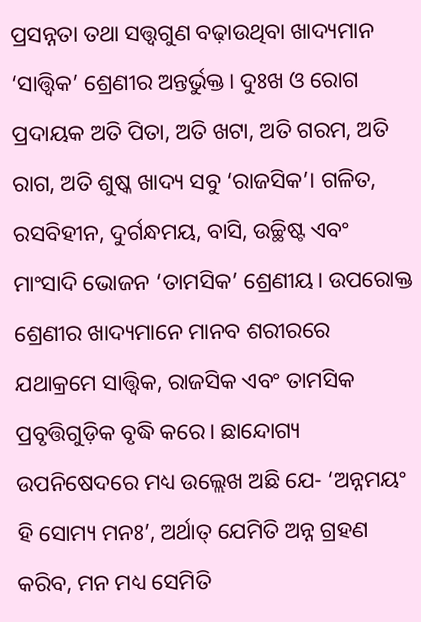ପ୍ରସନ୍ନତା ତଥା ସତ୍ତ୍ୱଗୁଣ ବଢ଼ାଉଥିବା ଖାଦ୍ୟମାନ ‘ସାତ୍ତ୍ୱିକ’ ଶ୍ରେଣୀର ଅନ୍ତର୍ଭୁକ୍ତ। ଦୁଃଖ ଓ ରୋଗ ପ୍ରଦାୟକ ଅତି ପିତା, ଅତି ଖଟା, ଅତି ଗରମ, ଅତି ରାଗ, ଅତି ଶୁଷ୍କ ଖାଦ୍ୟ ସବୁ ‘ରାଜସିକ’। ଗଳିତ, ରସବିହୀନ, ଦୁର୍ଗନ୍ଧମୟ, ବାସି, ଉଚ୍ଛିଷ୍ଟ ଏବଂ ମାଂସାଦି ଭୋଜନ ‘ତାମସିକ’ ଶ୍ରେଣୀୟ। ଉପରୋକ୍ତ ଶ୍ରେଣୀର ଖାଦ୍ୟମାନେ ମାନବ ଶରୀରରେ ଯଥାକ୍ରମେ ସାତ୍ତ୍ୱିକ, ରାଜସିକ ଏବଂ ତାମସିକ ପ୍ରବୃତ୍ତିଗୁଡ଼ିକ ବୃଦ୍ଧି କରେ। ଛାନ୍ଦୋଗ୍ୟ ଉପନିଷେଦରେ ମଧ୍ୟ ଉଲ୍ଲେଖ ଅଛି ଯେ- ‘ଅନ୍ନମୟଂ ହି ସୋମ୍ୟ ମନଃ’, ଅର୍ଥାତ୍ ଯେମିତି ଅନ୍ନ ଗ୍ରହଣ କରିବ, ମନ ମଧ୍ୟ ସେମିତି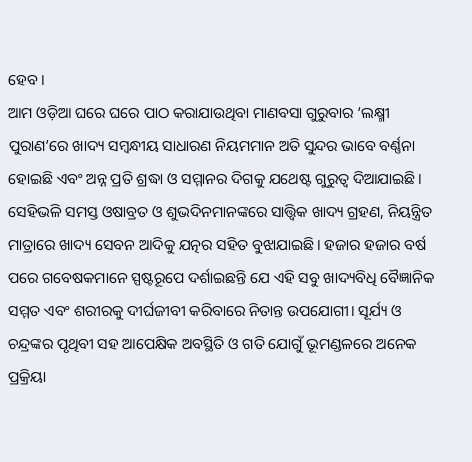ହେବ।
ଆମ ଓଡ଼ିଆ ଘରେ ଘରେ ପାଠ କରାଯାଉଥିବା ମାଣବସା ଗୁରୁବାର ‘ଲକ୍ଷ୍ମୀ ପୁରାଣ’ରେ ଖାଦ୍ୟ ସମ୍ବନ୍ଧୀୟ ସାଧାରଣ ନିୟମମାନ ଅତି ସୁନ୍ଦର ଭାବେ ବର୍ଣ୍ଣନା ହୋଇଛି ଏବଂ ଅନ୍ନ ପ୍ରତି ଶ୍ରଦ୍ଧା ଓ ସମ୍ମାନର ଦିଗକୁ ଯଥେଷ୍ଟ ଗୁରୁତ୍ୱ ଦିଆଯାଇଛି। ସେହିଭଳି ସମସ୍ତ ଓଷାବ୍ରତ ଓ ଶୁଭଦିନମାନଙ୍କରେ ସାତ୍ତ୍ୱିକ ଖାଦ୍ୟ ଗ୍ରହଣ, ନିୟନ୍ତ୍ରିତ ମାତ୍ରାରେ ଖାଦ୍ୟ ସେବନ ଆଦିକୁ ଯତ୍ନର ସହିତ ବୁଝାଯାଇଛି। ହଜାର ହଜାର ବର୍ଷ ପରେ ଗବେଷକମାନେ ସ୍ପଷ୍ଟରୂପେ ଦର୍ଶାଇଛନ୍ତି ଯେ ଏହି ସବୁ ଖାଦ୍ୟବିଧି ବୈଜ୍ଞାନିକ ସମ୍ମତ ଏବଂ ଶରୀରକୁ ଦୀର୍ଘଜୀବୀ କରିବାରେ ନିତାନ୍ତ ଉପଯୋଗୀ। ସୂର୍ଯ୍ୟ ଓ ଚନ୍ଦ୍ରଙ୍କର ପୃଥିବୀ ସହ ଆପେକ୍ଷିକ ଅବସ୍ଥିତି ଓ ଗତି ଯୋଗୁଁ ଭୂମଣ୍ଡଳରେ ଅନେକ ପ୍ରକ୍ରିୟା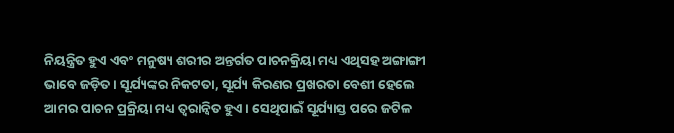ନିୟନ୍ତ୍ରିତ ହୁଏ ଏବଂ ମନୁଷ୍ୟ ଶରୀର ଅନ୍ତର୍ଗତ ପାଚନକ୍ରିୟା ମଧ୍ୟ ଏଥିସହ ଅଙ୍ଗାଙ୍ଗୀ ଭାବେ ଜଡ଼ିତ। ସୂର୍ଯ୍ୟଙ୍କର ନିକଟତା, ସୂର୍ଯ୍ୟ କିରଣର ପ୍ରଖରତା ବେଶୀ ହେଲେ ଆମର ପାଚନ ପ୍ରକ୍ରିୟା ମଧ୍ୟ ତ୍ୱରାନ୍ୱିତ ହୁଏ। ସେଥିପାଇଁ ସୂର୍ଯ୍ୟାସ୍ତ ପରେ ଜଟିଳ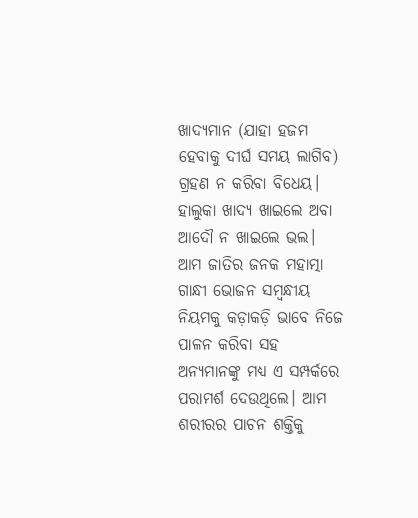ଖାଦ୍ୟମାନ (ଯାହା ହଜମ ହେବାକୁ ଦୀର୍ଘ ସମୟ ଲାଗିବ) ଗ୍ରହଣ ନ କରିବା ବିଧେୟ। ହାଲୁକା ଖାଦ୍ୟ ଖାଇଲେ ଅବା ଆଦୌ ନ ଖାଇଲେ ଭଲ।
ଆମ ଜାତିର ଜନକ ମହାତ୍ମା ଗାନ୍ଧୀ ଭୋଜନ ସମ୍ବନ୍ଧୀୟ ନିୟମକୁ କଡ଼ାକଡ଼ି ଭାବେ ନିଜେ ପାଳନ କରିବା ସହ ଅନ୍ୟମାନଙ୍କୁ ମଧ୍ୟ ଏ ସମ୍ପର୍କରେ ପରାମର୍ଶ ଦେଉଥିଲେ। ଆମ ଶରୀରର ପାଚନ ଶକ୍ତିକୁ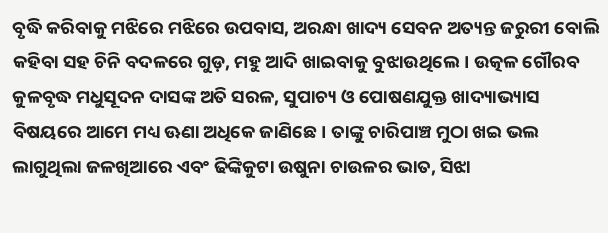ବୃଦ୍ଧି କରିବାକୁ ମଝିରେ ମଝିରେ ଉପବାସ, ଅରନ୍ଧା ଖାଦ୍ୟ ସେବନ ଅତ୍ୟନ୍ତ ଜରୁରୀ ବୋଲି କହିବା ସହ ଚିନି ବଦଳରେ ଗୁଡ଼, ମହୁ ଆଦି ଖାଇବାକୁ ବୁଝାଉଥିଲେ। ଉତ୍କଳ ଗୌରବ କୁଳବୃଦ୍ଧ ମଧୁସୂଦନ ଦାସଙ୍କ ଅତି ସରଳ, ସୁପାଚ୍ୟ ଓ ପୋଷଣଯୁକ୍ତ ଖାଦ୍ୟାଭ୍ୟାସ ବିଷୟରେ ଆମେ ମଧ୍ୟ ଊଣା ଅଧିକେ ଜାଣିଛେ। ତାଙ୍କୁ ଚାରିପାଞ୍ଚ ମୁଠା ଖଇ ଭଲ ଲାଗୁଥିଲା ଜଳଖିଆରେ ଏବଂ ଢିଙ୍କିକୁଟା ଉଷୁନା ଚାଉଳର ଭାତ, ସିଝା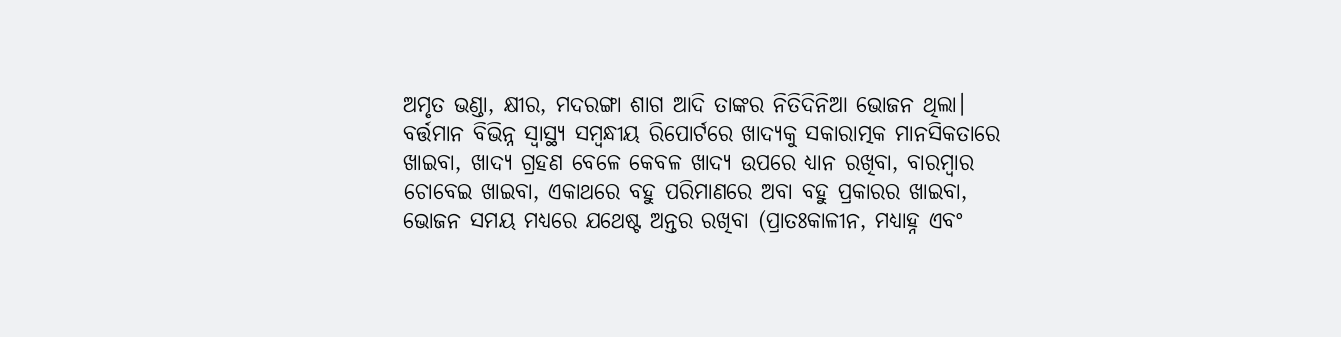ଅମୃତ ଭଣ୍ଡା, କ୍ଷୀର, ମଦରଙ୍ଗା ଶାଗ ଆଦି ତାଙ୍କର ନିତିଦିନିଆ ଭୋଜନ ଥିଲା।
ବର୍ତ୍ତମାନ ବିଭିନ୍ନ ସ୍ୱାସ୍ଥ୍ୟ ସମ୍ବନ୍ଧୀୟ ରିପୋର୍ଟରେ ଖାଦ୍ୟକୁ ସକାରାତ୍ମକ ମାନସିକତାରେ ଖାଇବା, ଖାଦ୍ୟ ଗ୍ରହଣ ବେଳେ କେବଳ ଖାଦ୍ୟ ଉପରେ ଧ୍ୟାନ ରଖିବା, ବାରମ୍ବାର ଚୋବେଇ ଖାଇବା, ଏକାଥରେ ବହୁ ପରିମାଣରେ ଅବା ବହୁ ପ୍ରକାରର ଖାଇବା, ଭୋଜନ ସମୟ ମଧ୍ୟରେ ଯଥେଷ୍ଟ ଅନ୍ତର ରଖିବା (ପ୍ରାତଃକାଳୀନ, ମଧ୍ୟାହ୍ନ ଏବଂ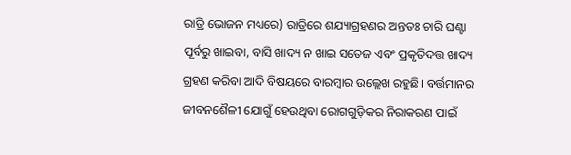ରାତ୍ରି ଭୋଜନ ମଧ୍ୟରେ) ରାତ୍ରିରେ ଶଯ୍ୟାଗ୍ରହଣର ଅନ୍ତତଃ ଚାରି ଘଣ୍ଟା ପୂର୍ବରୁ ଖାଇବା, ବାସି ଖାଦ୍ୟ ନ ଖାଇ ସତେଜ ଏବଂ ପ୍ରକୃତିଦତ୍ତ ଖାଦ୍ୟ ଗ୍ରହଣ କରିବା ଆଦି ବିଷୟରେ ବାରମ୍ବାର ଉଲ୍ଲେଖ ରହୁଛି। ବର୍ତ୍ତମାନର ଜୀବନଶୈଳୀ ଯୋଗୁଁ ହେଉଥିବା ରୋଗଗୁଡ଼ିକର ନିରାକରଣ ପାଇଁ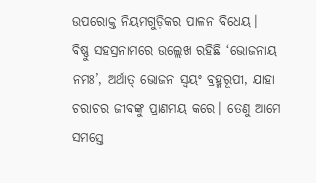ଉପରୋକ୍ତ ନିୟମଗୁଡ଼ିକର ପାଳନ ବିଧେୟ।
ବିଷ୍ଣୁ ସହସ୍ରନାମରେ ଉଲ୍ଲେଖ ରହିଛି ‘ଭୋଜନାୟ ନମଃ’, ଅର୍ଥାତ୍ ଭୋଜନ ସ୍ୱୟଂ ବ୍ରହ୍ମରୂପୀ, ଯାହା ଚରାଚର ଜୀବଙ୍କୁ ପ୍ରାଣମୟ କରେ। ତେଣୁ ଆମେ ସମସ୍ତେ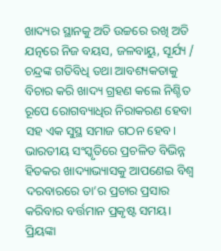ଖାଦ୍ୟର ସ୍ଥାନକୁ ଅତି ଉଚ୍ଚରେ ରଖି ଅତି ଯତ୍ନରେ ନିଜ ବୟସ, ଜଳବାୟୁ, ସୂର୍ଯ୍ୟ / ଚନ୍ଦ୍ରଙ୍କ ଗତିବିଧି ତଥା ଆବଶ୍ୟକତାକୁ ବିଚାର କରି ଖାଦ୍ୟ ଗ୍ରହଣ କଲେ ନିଶ୍ଚିତ ରୂପେ ରୋଗବ୍ୟାଧିର ନିରାକରଣ ହେବା ସହ ଏକ ସୁସ୍ଥ ସମାଜ ଗଠନ ହେବ। ଭାରତୀୟ ସଂସ୍କୃତିରେ ପ୍ରଚଳିତ ବିଭିନ୍ନ ହିତକର ଖାଦ୍ୟାଭ୍ୟାସକୁ ଆପଣେଇ ବିଶ୍ୱ ଦରବାରରେ ତା’ର ପ୍ରଚାର ପ୍ରସାର କରିବାର ବର୍ତ୍ତମାନ ପ୍ରକୃଷ୍ଟ ସମୟ।
ପ୍ରିୟଙ୍କା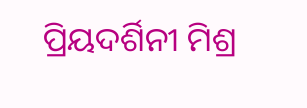ପ୍ରିୟଦର୍ଶିନୀ ମିଶ୍ର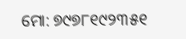ମୋ: ୭୯୭୮୧୯୨୩୫୧